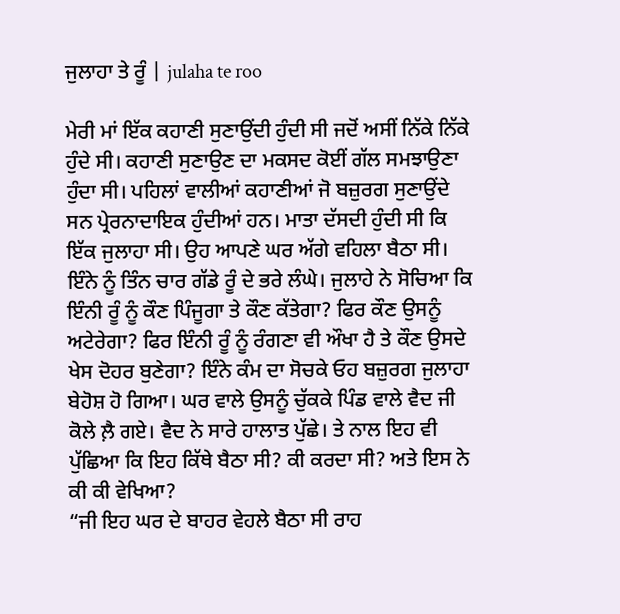ਜੁਲਾਹਾ ਤੇ ਰੂੰ | julaha te roo

ਮੇਰੀ ਮਾਂ ਇੱਕ ਕਹਾਣੀ ਸੁਣਾਉਂਦੀ ਹੁੰਦੀ ਸੀ ਜਦੋਂ ਅਸੀਂ ਨਿੱਕੇ ਨਿੱਕੇ ਹੁੰਦੇ ਸੀ। ਕਹਾਣੀ ਸੁਣਾਉਣ ਦਾ ਮਕਸਦ ਕੋਈਂ ਗੱਲ ਸਮਝਾਉਣਾ ਹੁੰਦਾ ਸੀ। ਪਹਿਲਾਂ ਵਾਲੀਆਂ ਕਹਾਣੀਆਂ ਜੋ ਬਜ਼ੁਰਗ ਸੁਣਾਉਂਦੇ ਸਨ ਪ੍ਰੇਰਨਾਦਾਇਕ ਹੁੰਦੀਆਂ ਹਨ। ਮਾਤਾ ਦੱਸਦੀ ਹੁੰਦੀ ਸੀ ਕਿ ਇੱਕ ਜੁਲਾਹਾ ਸੀ। ਉਹ ਆਪਣੇ ਘਰ ਅੱਗੇ ਵਹਿਲਾ ਬੈਠਾ ਸੀ। ਇੰਨੇ ਨੂੰ ਤਿੰਨ ਚਾਰ ਗੱਡੇ ਰੂੰ ਦੇ ਭਰੇ ਲੰਘੇ। ਜੁਲਾਹੇ ਨੇ ਸੋਚਿਆ ਕਿ ਇੰਨੀ ਰੂੰ ਨੂੰ ਕੌਣ ਪਿੰਜੂਗਾ ਤੇ ਕੌਣ ਕੱਤੇਗਾ? ਫਿਰ ਕੌਣ ਉਸਨੂੰ ਅਟੇਰੇਗਾ? ਫਿਰ ਇੰਨੀ ਰੂੰ ਨੂੰ ਰੰਗਣਾ ਵੀ ਔਖਾ ਹੈ ਤੇ ਕੌਣ ਉਸਦੇ ਖੇਸ ਦੋਹਰ ਬੁਣੇਗਾ? ਇੰਨੇ ਕੰਮ ਦਾ ਸੋਚਕੇ ਓਹ ਬਜ਼ੁਰਗ ਜੁਲਾਹਾ ਬੇਹੋਸ਼ ਹੋ ਗਿਆ। ਘਰ ਵਾਲੇ ਉਸਨੂੰ ਚੁੱਕਕੇ ਪਿੰਡ ਵਾਲੇ ਵੈਦ ਜੀ ਕੋਲੇ ਲ਼ੈ ਗਏ। ਵੈਦ ਨੇ ਸਾਰੇ ਹਾਲਾਤ ਪੁੱਛੇ। ਤੇ ਨਾਲ ਇਹ ਵੀ ਪੁੱਛਿਆ ਕਿ ਇਹ ਕਿੱਥੇ ਬੈਠਾ ਸੀ? ਕੀ ਕਰਦਾ ਸੀ? ਅਤੇ ਇਸ ਨੇ ਕੀ ਕੀ ਵੇਖਿਆ?
“ਜੀ ਇਹ ਘਰ ਦੇ ਬਾਹਰ ਵੇਹਲੇ ਬੈਠਾ ਸੀ ਰਾਹ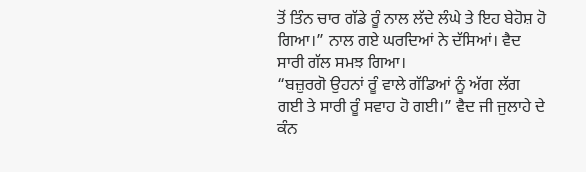ਤੋਂ ਤਿੰਨ ਚਾਰ ਗੱਡੇ ਰੂੰ ਨਾਲ ਲੱਦੇ ਲੰਘੇ ਤੇ ਇਹ ਬੇਹੋਸ਼ ਹੋ ਗਿਆ।” ਨਾਲ ਗਏ ਘਰਦਿਆਂ ਨੇ ਦੱਸਿਆਂ। ਵੈਦ ਸਾਰੀ ਗੱਲ ਸਮਝ ਗਿਆ।
“ਬਜ਼ੁਰਗੋ ਉਹਨਾਂ ਰੂੰ ਵਾਲੇ ਗੱਡਿਆਂ ਨੂੰ ਅੱਗ ਲੱਗ ਗਈ ਤੇ ਸਾਰੀ ਰੂੰ ਸਵਾਹ ਹੋ ਗਈ।” ਵੈਦ ਜੀ ਜੁਲਾਹੇ ਦੇ ਕੰਨ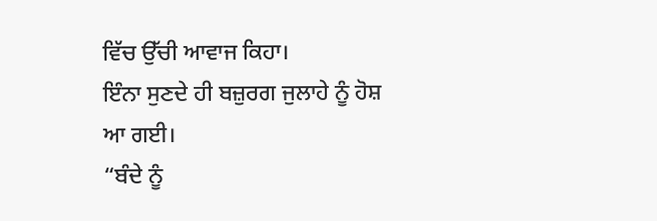ਵਿੱਚ ਉੱਚੀ ਆਵਾਜ ਕਿਹਾ।
ਇੰਨਾ ਸੁਣਦੇ ਹੀ ਬਜ਼ੁਰਗ ਜੁਲਾਹੇ ਨੂੰ ਹੋਸ਼ ਆ ਗਈ।
“ਬੰਦੇ ਨੂੰ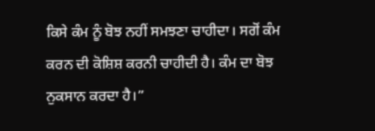ਕਿਸੇ ਕੰਮ ਨੂੰ ਬੋਝ ਨਹੀਂ ਸਮਝਣਾ ਚਾਹੀਦਾ। ਸਗੋਂ ਕੰਮ ਕਰਨ ਦੀ ਕੋਸ਼ਿਸ਼ ਕਰਨੀ ਚਾਹੀਦੀ ਹੈ। ਕੰਮ ਦਾ ਬੋਝ ਨੁਕਸਾਨ ਕਰਦਾ ਹੈ।”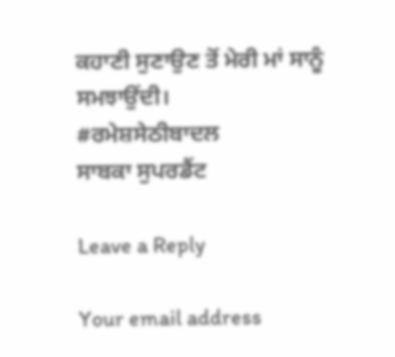ਕਹਾਣੀ ਸੁਣਾਉਣ ਤੋਂ ਮੇਰੀ ਮਾਂ ਸਾਨੂੰ ਸਮਝਾਉਂਦੀ।
#ਰਮੇਸ਼ਸੇਠੀਬਾਦਲ
ਸਾਬਕਾ ਸੁਪਰਡੈਂਟ

Leave a Reply

Your email address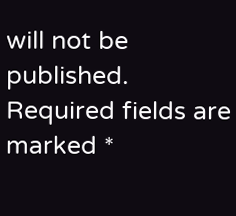will not be published. Required fields are marked *